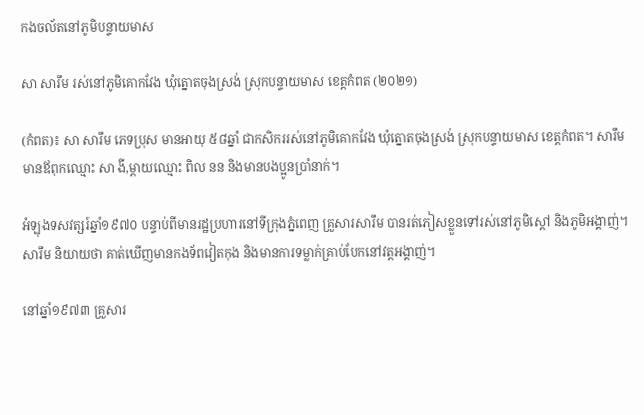កងចល័តនៅភូមិបន្ទាយមាស

សា សារឹម រស់នៅភូមិគោកវែង ឃុំត្នោតចុងស្រង់ ស្រុកបន្ទាយមាស ខេត្តកំពត (២០២១)

(កំពត)៖ សា សារឹម ភេទប្រុស មានអាយុ ៥៨ឆ្នាំ ជាកសិកររស់នៅភូមិគោកវែង ឃុំត្នោតចុងស្រង់ ស្រុកបន្ទាយមាស ខេត្តកំពត។ សារឹម មានឪពុកឈ្មោះ សា ងី,ម្ដាយឈ្មោះ ពិល នន និងមានបងប្អូនប្រាំនាក់។

អំឡុងទសវត្សរ៍ឆ្នាំ១៩៧០ បន្ទាប់ពីមានរដ្ឋប្រហារនៅទីក្រុងភ្នំពេញ គ្រួសារសារឹម បានរត់ភៀសខ្លួនទៅរស់នៅភូមិស្តៅ និងភូមិអង្គាញ់។ សារឹម និយាយថា គាត់ឃើញមានកងទ័ពវៀតកុង និងមានការទម្លាក់គ្រាប់បែកនៅវត្តអង្គាញ់។

នៅឆ្នាំ១៩៧៣ គ្រួសារ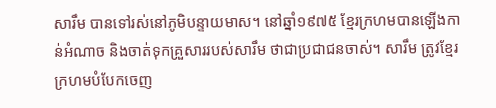សារឹម បានទៅរស់នៅភូមិបន្ទាយមាស។ នៅឆ្នាំ១៩៧៥ ខ្មែរក្រហមបានឡើងកាន់អំណាច និងចាត់ទុកគ្រួសាររបស់សារឹម ថាជាប្រជាជនចាស់។ សារឹម ត្រូវខ្មែរក្រហមបំបែកចេញ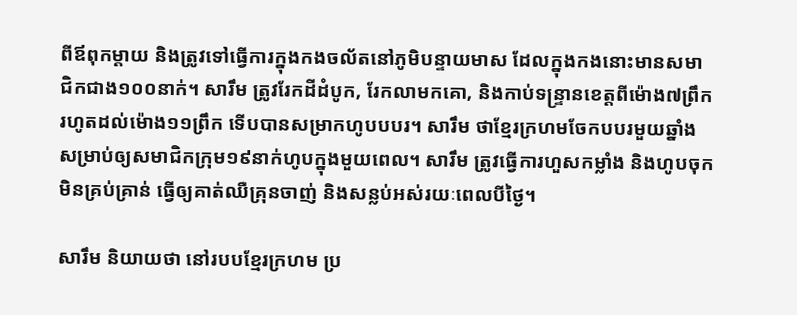ពីឪពុកម្ដាយ និងត្រូវទៅធ្វើការក្នុងកងចល័តនៅភូមិបន្ទាយមាស ដែលក្នុងកងនោះមានសមាជិកជាង១០០នាក់។ សារឹម ត្រូវរែកដីដំបូក, រែកលាមកគោ, និងកាប់ទន្រ្ទានខេត្តពីម៉ោង៧ព្រឹករហូតដល់ម៉ោង១១ព្រឹក ទើបបានសម្រាកហូបបបរ។ សារឹម ថាខ្មែរក្រហមចែកបបរមួយឆ្នាំងសម្រាប់ឲ្យសមាជិកក្រុម១៩នាក់ហូបក្នុងមួយពេល។ សារឹម ត្រូវធ្វើការហួសកម្លាំង និងហូបចុកមិនគ្រប់គ្រាន់ ធ្វើឲ្យគាត់ឈឺគ្រុនចាញ់ និងសន្លប់អស់រយៈពេលបីថ្ងៃ។

សារឹម និយាយថា នៅរបបខ្មែរក្រហម ប្រ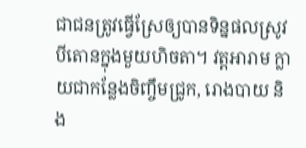ជាជនត្រូវធ្វើស្រែឲ្យបានទិន្នផលស្រូវបីតោនក្នុងមួយហិចតា។ វត្តអារាម ក្លាយជាកន្លែងចិញ្ចឹមជ្រូក, រោងបាយ និង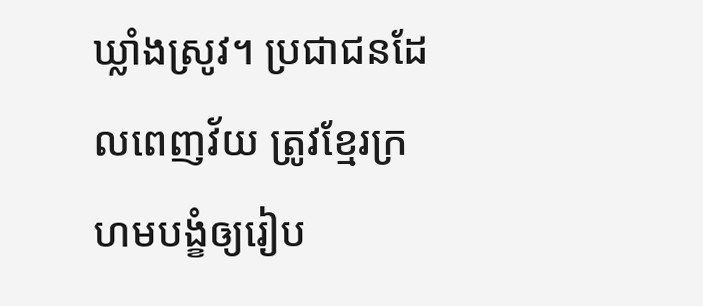ឃ្លាំងស្រូវ។ ប្រជាជនដែលពេញវ័យ ត្រូវខ្មែរក្រហមបង្ខំឲ្យរៀប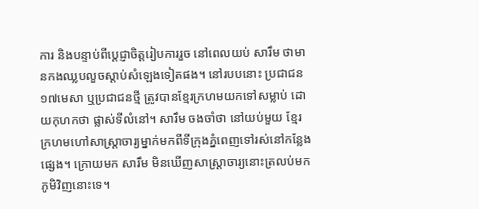ការ និងបន្ទាប់ពីប្តេជ្ញាចិត្តរៀបការរួច នៅពេលយប់ សារឹម ថាមានកងឈ្លបលួចស្តាប់សំឡេងទៀតផង។ នៅរបបនោះ ប្រជាជន១៧មេសា ឬប្រជាជនថ្មី ត្រូវបានខ្មែរក្រហមយកទៅសម្លាប់ ដោយកុហកថា ផ្លាស់ទីលំនៅ។ សារឹម ចងចាំថា នៅយប់មួយ ខ្មែរក្រហមហៅសាស្ត្រាចារ្យម្នាក់មកពីទីក្រុងភ្នំពេញទៅរស់នៅកន្លែងផ្សេង។ ក្រោយមក សារឹម មិនឃើញសាស្ត្រាចារ្យនោះត្រលប់មកភូមិវិញនោះទេ។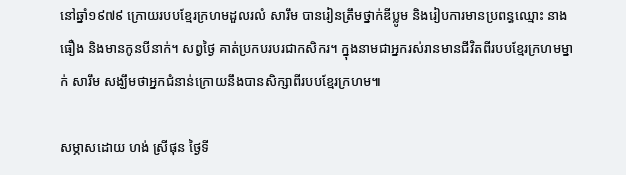នៅឆ្នាំ១៩៧៩ ក្រោយរបបខ្មែរក្រហមដួលរលំ សារឹម បានរៀនត្រឹមថ្នាក់ឌីប្លូម និងរៀបការមានប្រពន្ធឈ្មោះ នាង ធឿង និងមានកូនបីនាក់។ សព្វថ្ងៃ គាត់ប្រកបរបរជាកសិករ។ ក្នុងនាមជាអ្នករស់រានមានជីវិតពីរបបខ្មែរក្រហមម្នាក់ សារឹម សង្ឃឹមថាអ្នកជំនាន់ក្រោយនឹងបានសិក្សាពីរបបខ្មែរក្រហម៕

សម្ភាសដោយ ហង់ ស្រីផុន ថ្ងៃទី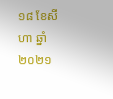១៨ ខែសីហា ឆ្នាំ២០២១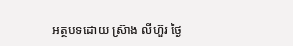អត្ថបទដោយ ស្រ៊ាង លីហ៊ួរ ថ្ងៃ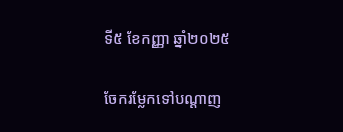ទី៥ ខែកញ្ញា ឆ្នាំ២០២៥

ចែករម្លែកទៅបណ្តាញ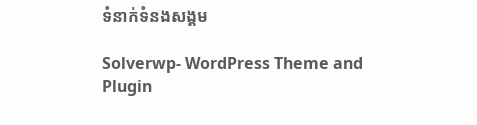ទំនាក់ទំនងសង្គម

Solverwp- WordPress Theme and Plugin